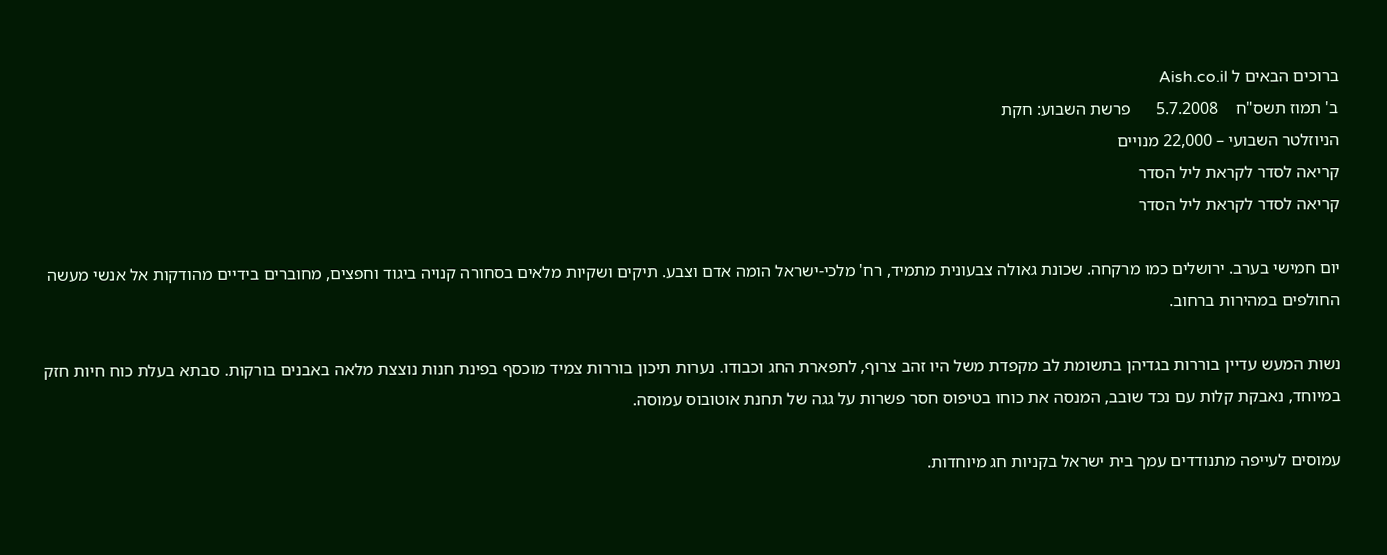ברוכים הבאים ל Aish.co.il
ב' תמוז תשס"ח    5.7.2008      פרשת השבוע: חקת
הניוזלטר השבועי – 22,000 מנויים
קריאה לסדר לקראת ליל הסדר
קריאה לסדר לקראת ליל הסדר

יום חמישי בערב. ירושלים כמו מרקחה. שכונת גאולה צבעונית מתמיד, רח' מלכי-ישראל הומה אדם וצבע. תיקים ושקיות מלאים בסחורה קנויה ביגוד וחפצים, מחוברים בידיים מהודקות אל אנשי מעשה החולפים במהירות ברחוב.

נשות המעש עדיין בוררות בגדיהן בתשומת לב מקפדת משל היו זהב צרוף, לתפארת החג וכבודו. נערות תיכון בוררות צמיד מוכסף בפינת חנות נוצצת מלאה באבנים בורקות. סבתא בעלת כוח חיות חזק במיוחד, נאבקת קלות עם נכד שובב, המנסה את כוחו בטיפוס חסר פשרות על גגה של תחנת אוטובוס עמוסה.

עמוסים לעייפה מתנודדים עמך בית ישראל בקניות חג מיוחדות.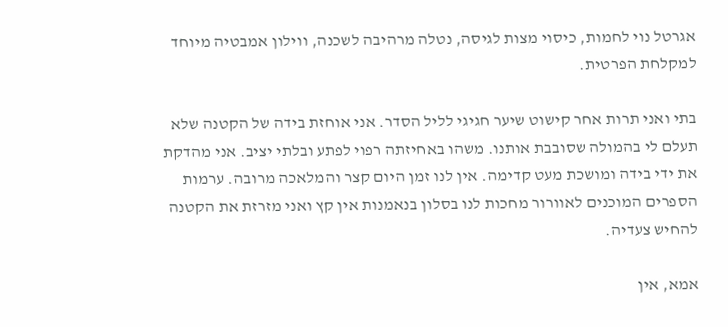אגרטל נוי לחמות, כיסוי מצות לגיסה, נטלה מרהיבה לשכנה, ווילון אמבטיה מיוחד למקלחת הפרטית.

בתי ואני תרות אחר קישוט שיער חגיגי לליל הסדר. אני אוחזת בידה של הקטנה שלא תעלם לי בהמולה שסובבת אותנו. משהו באחיזתה רפוי לפתע ובלתי יציב. אני מהדקת את ידי בידה ומושכת מעט קדימה. אין לנו זמן היום קצר והמלאכה מרובה. ערמות הספרים המוכנים לאוורור מחכות לנו בסלון בנאמנות אין קץ ואני מזרזת את הקטנה להחיש צעדיה.

אמא, אין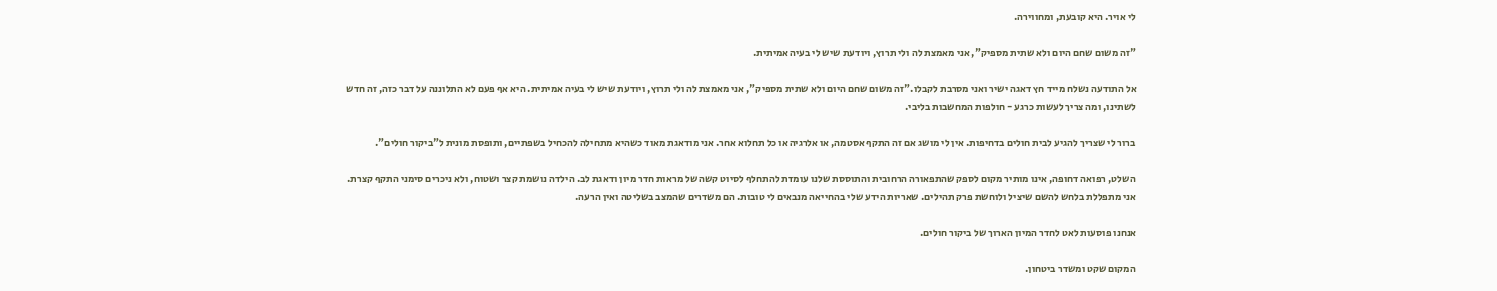לי אויר. היא קובעת, ומחווירה.

"זה משום שחם היום ולא שתית מספיק", אני מאמצת לה ולי תרוץ, ויודעת שיש לי בעיה אמיתית.

אל התודעה נשלח מייד חץ דאגה ישיר ואני מסרבת לקבלו."זה משום שחם היום ולא שתית מספיק", אני מאמצת לה ולי תרוץ, ויודעת שיש לי בעיה אמיתית. היא אף פעם לא התלוננה על דבר כזה, זה חדש לשתינו, ומה צריך לעשות כרגע - חולפות המחשבות בליבי.

ברור לי שצריך להגיע לבית חולים בדחיפות. אין לי מושג אם זה התקף אסטמה, או אלרגיה או כל תחלוא אחר. אני מודאגת מאוד כשהיא מתחילה להכחיל בשפתיים, ותופסת מונית ל"ביקור חולים".

השלט, רפואה דחופה, אינו מותיר מקום לספק שהתפאורה הרחובית והתוססת שלנו עומדת להתחלף לסיוט קשה של מראות חדר מיון ודאגת לב. הילדה נושמת קצר ושטוח, ולא ניכרים סימני התקף קצרת. אני מתפללת בלחש להשם שיציל ולוחשת פרק תהילים. שאריות הידע שלי בהחייאה מנבאים לי טובות. הם משדרים שהמצב בשליטה ואין הרעה.

אנחנו פוסעות לאט לחדר המיון הארוך של ביקור חולים.

המקום שקט ומשדר ביטחון.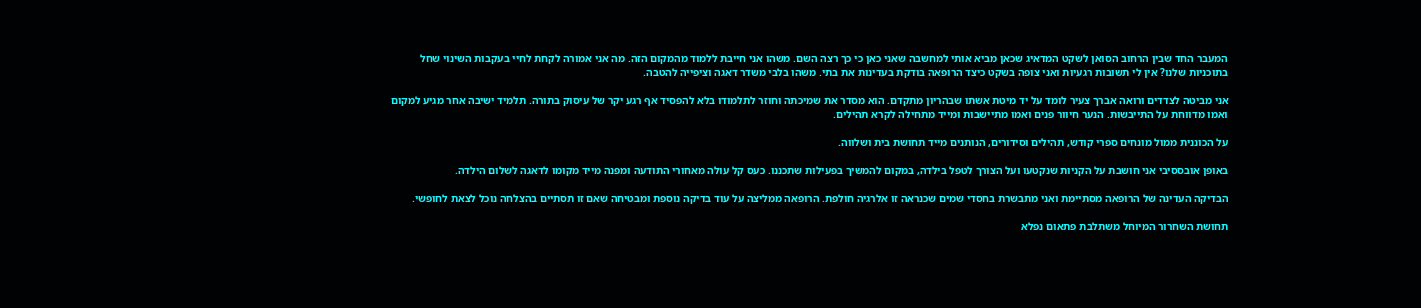המעבר החד שבין הרחוב הסואן לשקט המדאיג שכאן מביא אותי למחשבה שאני כאן כי כך רצה השם. משהו אני חייבת ללמוד מהמקום הזה. מה אני אמורה לקחת לחיי בעקבות השינוי שחל בתוכניות שלנו? אין לי תשובות רגעיות ואני צופה בשקט כיצד הרופאה בודקת בעדינות את בתי. משהו בלבי משדר דאגה וציפייה להטבה.

אני מביטה לצדדים ורואה אברך צעיר לומד על יד מיטת אשתו שבהריון מתקדם. הוא מסדר את שמיכתה וחוזר לתלמודו בלא להפסיד אף רגע יקר של עיסוק בתורה. תלמיד ישיבה אחר מגיע למקום ואמו מדווחת על התייבשות. הנער חיוור פנים ואמו מתיישבות ומייד מתחילה לקרא תהילים.

על הכוננית ממול מונחים ספרי קודש, תהילים וסידורים, הנותנים מייד תחושת בית ושלווה.

באופן אובססיבי אני חושבת על הקניות שנקטעו ועל הצורך לטפל בילדה, במקום להמשיך בפעילות שתכננו. כעס קל עולה מאחורי התודעה ומפנה מייד מקומו לדאגה לשלום הילדה.

הבדיקה העדינה של הרופאה מסתיימת ואני מתבשרת בחסדי שמים שכנראה זו אלרגיה חולפת. הרופאה ממליצה על עוד בדיקה נוספת ומבטיחה שאם זו תסתיים בהצלחה נוכל לצאת לחופשי.

תחושת השחרור המיוחל משתלבת פתאום נפלא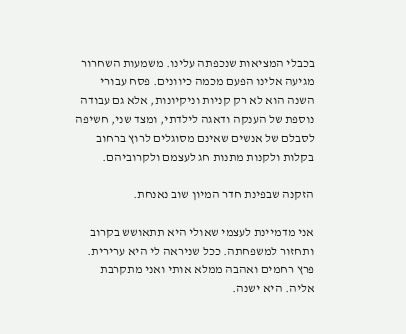בכבלי המציאות שנכפתה עלינו. משמעות השחרור מגיעה אלינו הפעם מכמה כיוונים. פסח עבורי השנה הוא לא רק קניות וניקיונות, אלא גם עבודה נוספת של הענקה ודאגה לילדתי, ומצד שני, חשיפה לסבלם של אנשים שאינם מסוגלים לרוץ ברחוב בקלות ולקנות מתנות חג לעצמם ולקרוביהם.

הזקנה שבפינת חדר המיון שוב נאנחת.

אני מדמיינת לעצמי שאולי היא תתאושש בקרוב ותחזור למשפחתה. ככל שניראה לי היא ערירית. פרץ רחמים ואהבה ממלא אותי ואני מתקרבת אליה. היא ישנה.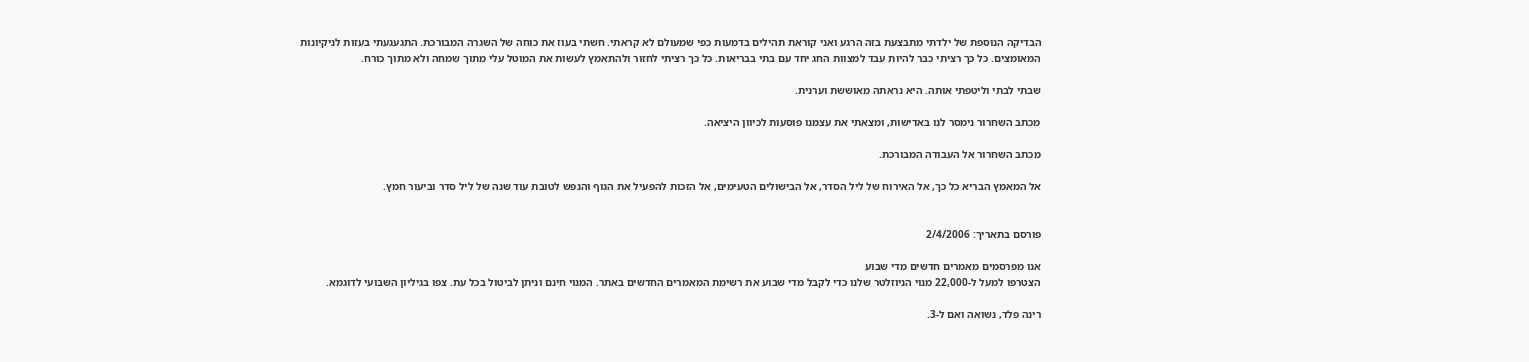הבדיקה הנוספת של ילדתי מתבצעת בזה הרגע ואני קוראת תהילים בדמעות כפי שמעולם לא קראתי. חשתי בעוז את כוחה של השגרה המבורכת. התגעגעתי בעזות לניקיונות המאומצים. כל כך רציתי כבר להיות עבד למצוות החג יחד עם בתי בבריאות. כל כך רציתי לחזור ולהתאמץ לעשות את המוטל עלי מתוך שמחה ולא מתוך כורח.

שבתי לבתי וליטפתי אותה. היא נראתה מאוששת וערנית.

מכתב השחרור נימסר לנו באדישות, ומצאתי את עצמנו פוסעות לכיוון היציאה.

מכתב השחרור אל העבודה המבורכת.

אל המאמץ הבריא כל כך, אל האירוח של ליל הסדר, אל הבישולים הטעימים, אל הזכות להפעיל את הגוף והנפש לטובת עוד שנה של ליל סדר וביעור חמץ.


פורסם בתאריך: 2/4/2006

אנו מפרסמים מאמרים חדשים מדי שבוע
הצטרפו למעל ל-22,000 מנוי הניוזלטר שלנו כדי לקבל מדי שבוע את רשימת המאמרים החדשים באתר. המנוי חינם וניתן לביטול בכל עת. צפו בגיליון השבועי לדוגמא.

רינה פלד, נשואה ואם ל-3.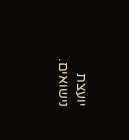יועצת נישואים.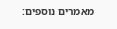מאמרים נוספים: